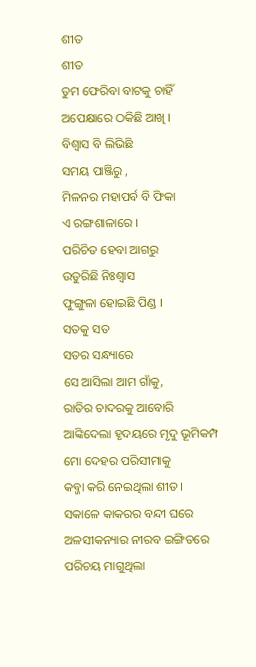ଶୀତ
ଶୀତ
ତୁମ ଫେରିବା ବାଟକୁ ଚାହିଁ
ଅପେକ୍ଷାରେ ଠକିଛି ଆଖି ।
ବିଶ୍ଵାସ ବି ଲିଭିଛି
ସମୟ ପାଞ୍ଜିରୁ ,
ମିଳନର ମହାପର୍ବ ବି ଫିକା
ଏ ରଙ୍ଗଶାଳାରେ ।
ପରିଚିତ ହେବା ଆଗରୁ
ଉତୁରିଛି ନିଃଶ୍ଵାସ
ଫୁଙ୍ଗୁଳା ହୋଇଛି ପିଣ୍ଡ ।
ସତକୁ ସତ
ସତର ସନ୍ଧ୍ୟାରେ
ସେ ଆସିଲା ଆମ ଗାଁକୁ,
ରାତିର ଚାଦରକୁ ଆବୋରି
ଆଙ୍କିଦେଲା ହୃଦୟରେ ମୃଦୁ ଭୂମିକମ୍ପ
ମୋ ଦେହର ପରିସୀମାକୁ
କବ୍ଜା କରି ନେଇଥିଲା ଶୀତ।
ସକାଳେ କାକରର ବନ୍ଦୀ ଘରେ
ଅଳସୀକନ୍ୟାର ନୀରବ ଇଙ୍ଗିତରେ
ପରିଚୟ ମାଗୁଥିଲା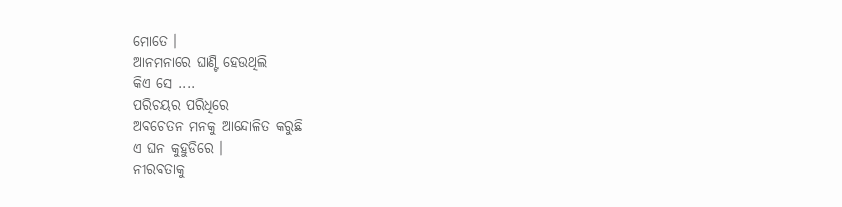ମୋତେ ।
ଆନମନାରେ ଘାଣ୍ଟି ହେଉଥିଲି
କିଏ ସେ ....
ପରିଚୟର ପରିଧିରେ
ଅବଚେତନ ମନକୁ ଆନ୍ଦୋଳିତ କରୁଛି
ଏ ଘନ କୁହୁଡିରେ ।
ନୀରବତାକୁ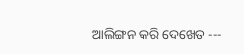ଆଲିଙ୍ଗନ କରି ଦେଖେତ ---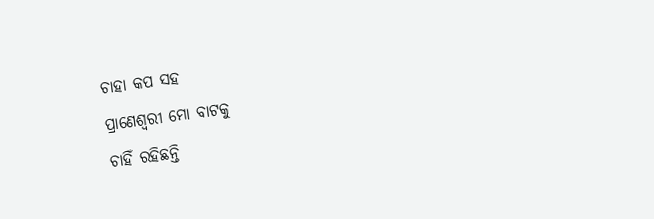ଚାହା କପ ସହ
ପ୍ରାଣେଶ୍ଵରୀ ମୋ ବାଟକୁ
ଚାହିଁ ରହିଛନ୍ତି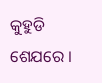କୁହୁଡି ଶେଯରେ ।